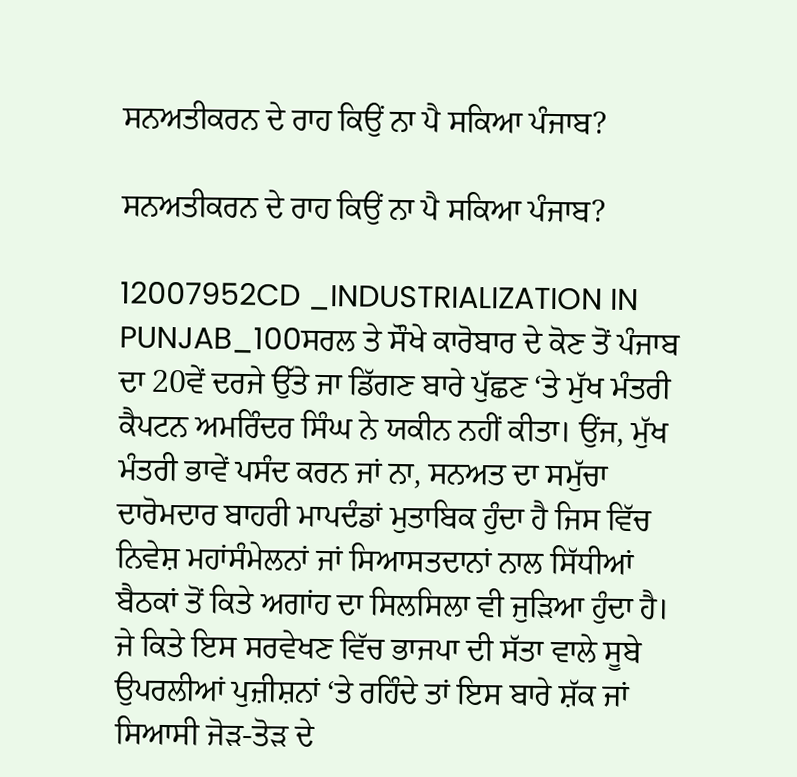ਸਨਅਤੀਕਰਨ ਦੇ ਰਾਹ ਕਿਉਂ ਨਾ ਪੈ ਸਕਿਆ ਪੰਜਾਬ?

ਸਨਅਤੀਕਰਨ ਦੇ ਰਾਹ ਕਿਉਂ ਨਾ ਪੈ ਸਕਿਆ ਪੰਜਾਬ?

12007952CD _INDUSTRIALIZATION IN PUNJAB_100ਸਰਲ ਤੇ ਸੌਖੇ ਕਾਰੋਬਾਰ ਦੇ ਕੋਣ ਤੋਂ ਪੰਜਾਬ ਦਾ 20ਵੇਂ ਦਰਜੇ ਉੱਤੇ ਜਾ ਡਿੱਗਣ ਬਾਰੇ ਪੁੱਛਣ ‘ਤੇ ਮੁੱਖ ਮੰਤਰੀ ਕੈਪਟਨ ਅਮਰਿੰਦਰ ਸਿੰਘ ਨੇ ਯਕੀਨ ਨਹੀਂ ਕੀਤਾ। ਉਂਜ, ਮੁੱਖ ਮੰਤਰੀ ਭਾਵੇਂ ਪਸੰਦ ਕਰਨ ਜਾਂ ਨਾ, ਸਨਅਤ ਦਾ ਸਮੁੱਚਾ ਦਾਰੋਮਦਾਰ ਬਾਹਰੀ ਮਾਪਦੰਡਾਂ ਮੁਤਾਬਿਕ ਹੁੰਦਾ ਹੈ ਜਿਸ ਵਿੱਚ ਨਿਵੇਸ਼ ਮਹਾਂਸੰਮੇਲਨਾਂ ਜਾਂ ਸਿਆਸਤਦਾਨਾਂ ਨਾਲ ਸਿੱਧੀਆਂ ਬੈਠਕਾਂ ਤੋਂ ਕਿਤੇ ਅਗਾਂਹ ਦਾ ਸਿਲਸਿਲਾ ਵੀ ਜੁੜਿਆ ਹੁੰਦਾ ਹੈ। ਜੇ ਕਿਤੇ ਇਸ ਸਰਵੇਖਣ ਵਿੱਚ ਭਾਜਪਾ ਦੀ ਸੱਤਾ ਵਾਲੇ ਸੂਬੇ ਉਪਰਲੀਆਂ ਪੁਜ਼ੀਸ਼ਨਾਂ ‘ਤੇ ਰਹਿੰਦੇ ਤਾਂ ਇਸ ਬਾਰੇ ਸ਼ੱਕ ਜਾਂ ਸਿਆਸੀ ਜੋੜ-ਤੋੜ ਦੇ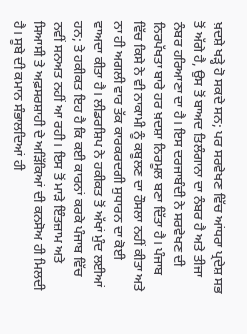ਖ਼ਦਸ਼ੇ ਖੜ੍ਹੇ ਹੋ ਸਕਦੇ ਸਨ; ਪਰ ਸਰਵੇਖਣ ਵਿੱਚ ਆਂਧਰਾ ਪ੍ਰਦੇਸ਼ ਸਭ ਤੋਂ ਅੱਗੇ ਹੈ, ਉਸ ਤੋਂ ਬਾਅਦ ਤਿਲੰਗਾਨਾ ਦਾ ਨੰਬਰ ਹੈ ਅਤੇ ਤੀਜਾ ਨੰਬਰ ਹਰਿਆਣਾ ਦਾ ਹੈ। ਇਸ ਦਰਜਾਬੰਦੀ ਨੇ ਸਰਵੇਖਣ ਦੀ ਨਿਰਪੱਖਤਾ ਬਾਰੇ ਹਰ ਖ਼ਦਸ਼ਾ ਨਿਰਮੂਲ ਬਣਾ ਦਿੱਤਾ ਹੈ। ਪੰਜਾਬ ਵਿੱਚ ਕਿਸੇ ਨੇ ਵੀ ਨਾਕਾਮੀ ਨੂੰ ਕਬੂਲਣ ਦਾ ਹੌਸਲਾ ਨਹੀਂ ਕੀਤਾ ਅਤੇ ਨਾ ਹੀ ਅਗਲੀ ਵਾਰ ਤੱਕ ਕਾਰਕਰਦਗੀ ਸੁਧਾਰਨ ਦਾ ਕੋਈ ਵਾਅਦਾ ਕੀਤਾ ਹੈ। ਲੀਡਰਸ਼ਿਪ ਨੇ ਹਕੀਕਤ ਤੋਂ ਅੱਖਾਂ ਮੁੰਦ ਲਈਆਂ ਹਨ; ਤੇ ਹਕੀਕਤ ਇਹ ਹੈ ਕਿ ਕਈ ਕਾਰਨਾਂ ਕਰਕੇ ਪੰਜਾਬ ਵਿੱਚ ਨਵੀਂ ਸਨਅਤ ਨਹੀਂ ਆ ਰਹੀ। ਇਸ ਤੋਂ ਮਾੜੇ ਇੰਤਜ਼ਾਮ ਅਤੇ ਸਿਆਸੀ ਤੇ ਅਫ਼ਸਰਸ਼ਾਹੀ ਦੇ ਅੜਿੱਕਿਆਂ ਦੀ ਕਨਸੋਅ ਹੀ ਮਿਲਦੀ ਹੈ। ਸੂਬੇ ਦੀ ਕਮਾਨ ਸੰਭਾਲਦਿਆਂ ਹੀ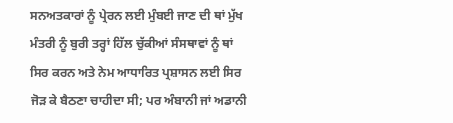ਸਨਅਤਕਾਰਾਂ ਨੂੰ ਪ੍ਰੇਰਨ ਲਈ ਮੁੰਬਈ ਜਾਣ ਦੀ ਥਾਂ ਮੁੱਖ ਮੰਤਰੀ ਨੂੰ ਬੁਰੀ ਤਰ੍ਹਾਂ ਹਿੱਲ ਚੁੱਕੀਆਂ ਸੰਸਥਾਵਾਂ ਨੂੰ ਥਾਂ ਸਿਰ ਕਰਨ ਅਤੇ ਨੇਮ ਆਧਾਰਿਤ ਪ੍ਰਸ਼ਾਸਨ ਲਈ ਸਿਰ ਜੋੜ ਕੇ ਬੈਠਣਾ ਚਾਹੀਦਾ ਸੀ; ਪਰ ਅੰਬਾਨੀ ਜਾਂ ਅਡਾਨੀ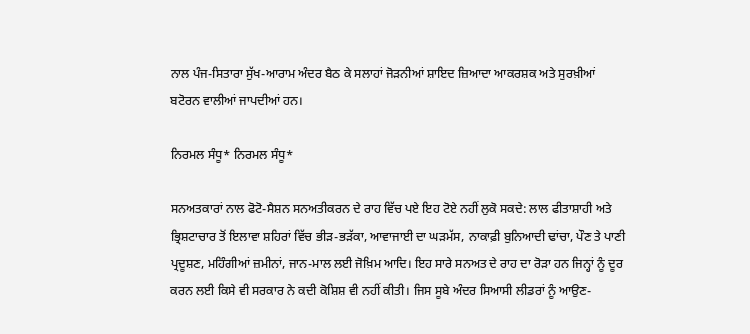ਨਾਲ ਪੰਜ-ਸਿਤਾਰਾ ਸੁੱਖ-ਆਰਾਮ ਅੰਦਰ ਬੈਠ ਕੇ ਸਲਾਹਾਂ ਜੋੜਨੀਆਂ ਸ਼ਾਇਦ ਜ਼ਿਆਦਾ ਆਕਰਸ਼ਕ ਅਤੇ ਸੁਰਖ਼ੀਆਂ ਬਟੋਰਨ ਵਾਲੀਆਂ ਜਾਪਦੀਆਂ ਹਨ।

ਨਿਰਮਲ ਸੰਧੂ* ਨਿਰਮਲ ਸੰਧੂ*

ਸਨਅਤਕਾਰਾਂ ਨਾਲ ਫੋਟੋ-ਸੈਸ਼ਨ ਸਨਅਤੀਕਰਨ ਦੇ ਰਾਹ ਵਿੱਚ ਪਏ ਇਹ ਟੋਏ ਨਹੀਂ ਲੁਕੋ ਸਕਦੇ: ਲਾਲ ਫੀਤਾਸ਼ਾਹੀ ਅਤੇ ਭ੍ਰਿਸ਼ਟਾਚਾਰ ਤੋਂ ਇਲਾਵਾ ਸ਼ਹਿਰਾਂ ਵਿੱਚ ਭੀੜ-ਭੜੱਕਾ, ਆਵਾਜਾਈ ਦਾ ਘੜਮੱਸ, ਨਾਕਾਫ਼ੀ ਬੁਨਿਆਦੀ ਢਾਂਚਾ, ਪੌਣ ਤੇ ਪਾਣੀ ਪ੍ਰਦੂਸ਼ਣ, ਮਹਿੰਗੀਆਂ ਜ਼ਮੀਨਾਂ, ਜਾਨ-ਮਾਲ ਲਈ ਜੋਖ਼ਿਮ ਆਦਿ। ਇਹ ਸਾਰੇ ਸਨਅਤ ਦੇ ਰਾਹ ਦਾ ਰੋੜਾ ਹਨ ਜਿਨ੍ਹਾਂ ਨੂੰ ਦੂਰ ਕਰਨ ਲਈ ਕਿਸੇ ਵੀ ਸਰਕਾਰ ਨੇ ਕਦੀ ਕੋਸ਼ਿਸ਼ ਵੀ ਨਹੀਂ ਕੀਤੀ। ਜਿਸ ਸੂਬੇ ਅੰਦਰ ਸਿਆਸੀ ਲੀਡਰਾਂ ਨੂੰ ਆਉਣ-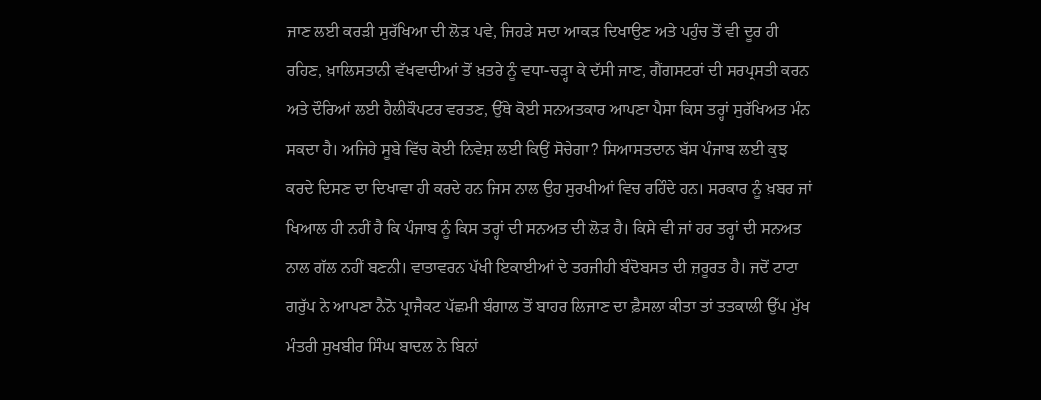ਜਾਣ ਲਈ ਕਰੜੀ ਸੁਰੱਖਿਆ ਦੀ ਲੋੜ ਪਵੇ, ਜਿਹੜੇ ਸਦਾ ਆਕੜ ਦਿਖਾਉਣ ਅਤੇ ਪਹੁੰਚ ਤੋਂ ਵੀ ਦੂਰ ਹੀ ਰਹਿਣ, ਖ਼ਾਲਿਸਤਾਨੀ ਵੱਖਵਾਦੀਆਂ ਤੋਂ ਖ਼ਤਰੇ ਨੂੰ ਵਧਾ-ਚੜ੍ਹਾ ਕੇ ਦੱਸੀ ਜਾਣ, ਗੈਂਗਸਟਰਾਂ ਦੀ ਸਰਪ੍ਰਸਤੀ ਕਰਨ ਅਤੇ ਦੌਰਿਆਂ ਲਈ ਹੈਲੀਕੌਪਟਰ ਵਰਤਣ, ਉੱਥੇ ਕੋਈ ਸਨਅਤਕਾਰ ਆਪਣਾ ਪੈਸਾ ਕਿਸ ਤਰ੍ਹਾਂ ਸੁਰੱਖਿਅਤ ਮੰਨ ਸਕਦਾ ਹੈ। ਅਜਿਹੇ ਸੂਬੇ ਵਿੱਚ ਕੋਈ ਨਿਵੇਸ਼ ਲਈ ਕਿਉਂ ਸੋਚੇਗਾ? ਸਿਆਸਤਦਾਨ ਬੱਸ ਪੰਜਾਬ ਲਈ ਕੁਝ ਕਰਦੇ ਦਿਸਣ ਦਾ ਦਿਖਾਵਾ ਹੀ ਕਰਦੇ ਹਨ ਜਿਸ ਨਾਲ ਉਹ ਸੁਰਖੀਆਂ ਵਿਚ ਰਹਿੰਦੇ ਹਨ। ਸਰਕਾਰ ਨੂੰ ਖ਼ਬਰ ਜਾਂ ਖਿਆਲ ਹੀ ਨਹੀਂ ਹੈ ਕਿ ਪੰਜਾਬ ਨੂੰ ਕਿਸ ਤਰ੍ਹਾਂ ਦੀ ਸਨਅਤ ਦੀ ਲੋੜ ਹੈ। ਕਿਸੇ ਵੀ ਜਾਂ ਹਰ ਤਰ੍ਹਾਂ ਦੀ ਸਨਅਤ ਨਾਲ ਗੱਲ ਨਹੀਂ ਬਣਨੀ। ਵਾਤਾਵਰਨ ਪੱਖੀ ਇਕਾਈਆਂ ਦੇ ਤਰਜੀਹੀ ਬੰਦੋਬਸਤ ਦੀ ਜ਼ਰੂਰਤ ਹੈ। ਜਦੋਂ ਟਾਟਾ ਗਰੁੱਪ ਨੇ ਆਪਣਾ ਨੈਨੋ ਪ੍ਰਾਜੈਕਟ ਪੱਛਮੀ ਬੰਗਾਲ ਤੋਂ ਬਾਹਰ ਲਿਜਾਣ ਦਾ ਫ਼ੈਸਲਾ ਕੀਤਾ ਤਾਂ ਤਤਕਾਲੀ ਉੱਪ ਮੁੱਖ ਮੰਤਰੀ ਸੁਖਬੀਰ ਸਿੰਘ ਬਾਦਲ ਨੇ ਬਿਨਾਂ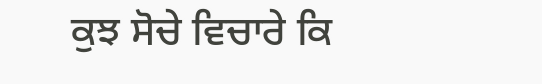ਕੁਝ ਸੋਚੇ ਵਿਚਾਰੇ ਕਿ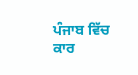ਪੰਜਾਬ ਵਿੱਚ ਕਾਰ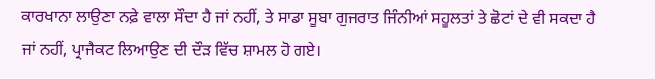ਕਾਰਖਾਨਾ ਲਾਉਣਾ ਨਫ਼ੇ ਵਾਲਾ ਸੌਦਾ ਹੈ ਜਾਂ ਨਹੀਂ, ਤੇ ਸਾਡਾ ਸੂਬਾ ਗੁਜਰਾਤ ਜਿੰਨੀਆਂ ਸਹੂਲਤਾਂ ਤੇ ਛੋਟਾਂ ਦੇ ਵੀ ਸਕਦਾ ਹੈ ਜਾਂ ਨਹੀਂ, ਪ੍ਰਾਜੈਕਟ ਲਿਆਉਣ ਦੀ ਦੌੜ ਵਿੱਚ ਸ਼ਾਮਲ ਹੋ ਗਏ।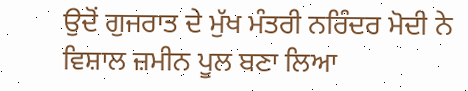ਉਦੋਂ ਗੁਜਰਾਤ ਦੇ ਮੁੱਖ ਮੰਤਰੀ ਨਰਿੰਦਰ ਮੋਦੀ ਨੇ ਵਿਸ਼ਾਲ ਜ਼ਮੀਨ ਪੂਲ ਬਣਾ ਲਿਆ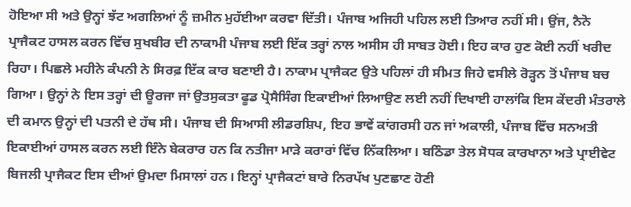ਹੋਇਆ ਸੀ ਅਤੇ ਉਨ੍ਹਾਂ ਝੱਟ ਅਗਲਿਆਂ ਨੂੰ ਜ਼ਮੀਨ ਮੁਹੱਈਆ ਕਰਵਾ ਦਿੱਤੀ। ਪੰਜਾਬ ਅਜਿਹੀ ਪਹਿਲ ਲਈ ਤਿਆਰ ਨਹੀਂ ਸੀ। ਉਂਜ, ਨੈਨੋ ਪ੍ਰਾਜੈਕਟ ਹਾਸਲ ਕਰਨ ਵਿੱਚ ਸੁਖਬੀਰ ਦੀ ਨਾਕਾਮੀ ਪੰਜਾਬ ਲਈ ਇੱਕ ਤਰ੍ਹਾਂ ਨਾਲ ਅਸੀਸ ਹੀ ਸਾਬਤ ਹੋਈ। ਇਹ ਕਾਰ ਹੁਣ ਕੋਈ ਨਹੀਂ ਖਰੀਦ ਰਿਹਾ। ਪਿਛਲੇ ਮਹੀਨੇ ਕੰਪਨੀ ਨੇ ਸਿਰਫ਼ ਇੱਕ ਕਾਰ ਬਣਾਈ ਹੈ। ਨਾਕਾਮ ਪ੍ਰਾਜੈਕਟ ਉਤੇ ਪਹਿਲਾਂ ਹੀ ਸੀਮਤ ਜਿਹੇ ਵਸੀਲੇ ਰੋੜ੍ਹਨ ਤੋਂ ਪੰਜਾਬ ਬਚ ਗਿਆ। ਉਨ੍ਹਾਂ ਨੇ ਇਸ ਤਰ੍ਹਾਂ ਦੀ ਊਰਜਾ ਜਾਂ ਉਤਸੁਕਤਾ ਫੂਡ ਪ੍ਰੋਸੈਸਿੰਗ ਇਕਾਈਆਂ ਲਿਆਉਣ ਲਈ ਨਹੀਂ ਦਿਖਾਈ ਹਾਲਾਂਕਿ ਇਸ ਕੇਂਦਰੀ ਮੰਤਰਾਲੇ ਦੀ ਕਮਾਨ ਉਨ੍ਹਾਂ ਦੀ ਪਤਨੀ ਦੇ ਹੱਥ ਸੀ। ਪੰਜਾਬ ਦੀ ਸਿਆਸੀ ਲੀਡਰਸ਼ਿਪ, ਇਹ ਭਾਵੇਂ ਕਾਂਗਰਸੀ ਹਨ ਜਾਂ ਅਕਾਲੀ, ਪੰਜਾਬ ਵਿੱਚ ਸਨਅਤੀ ਇਕਾਈਆਂ ਹਾਸਲ ਕਰਨ ਲਈ ਇੰਨੇ ਬੇਕਰਾਰ ਹਨ ਕਿ ਨਤੀਜਾ ਮਾੜੇ ਕਰਾਰਾਂ ਵਿੱਚ ਨਿੱਕਲਿਆ। ਬਠਿੰਡਾ ਤੇਲ ਸੋਧਕ ਕਾਰਖਾਨਾ ਅਤੇ ਪ੍ਰਾਈਵੇਟ ਬਿਜਲੀ ਪ੍ਰਾਜੈਕਟ ਇਸ ਦੀਆਂ ਉਮਦਾ ਮਿਸਾਲਾਂ ਹਨ। ਇਨ੍ਹਾਂ ਪ੍ਰਾਜੈਕਟਾਂ ਬਾਰੇ ਨਿਰਪੱਖ ਪੁਣਛਾਣ ਹੋਣੀ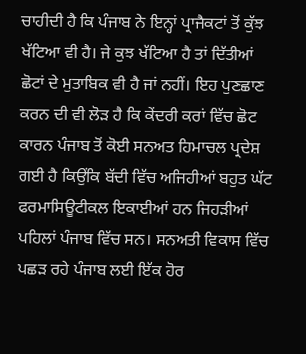ਚਾਹੀਦੀ ਹੈ ਕਿ ਪੰਜਾਬ ਨੇ ਇਨ੍ਹਾਂ ਪ੍ਰਾਜੈਕਟਾਂ ਤੋਂ ਕੁੱਝ ਖੱਟਿਆ ਵੀ ਹੈ। ਜੇ ਕੁਝ ਖੱਟਿਆ ਹੈ ਤਾਂ ਦਿੱਤੀਆਂ ਛੋਟਾਂ ਦੇ ਮੁਤਾਬਿਕ ਵੀ ਹੈ ਜਾਂ ਨਹੀਂ। ਇਹ ਪੁਣਛਾਣ ਕਰਨ ਦੀ ਵੀ ਲੋੜ ਹੈ ਕਿ ਕੇਂਦਰੀ ਕਰਾਂ ਵਿੱਚ ਛੋਟ ਕਾਰਨ ਪੰਜਾਬ ਤੋਂ ਕੋਈ ਸਨਅਤ ਹਿਮਾਚਲ ਪ੍ਰਦੇਸ਼ ਗਈ ਹੈ ਕਿਉਂਕਿ ਬੱਦੀ ਵਿੱਚ ਅਜਿਹੀਆਂ ਬਹੁਤ ਘੱਟ ਫਰਮਾਸਿਊਟੀਕਲ ਇਕਾਈਆਂ ਹਨ ਜਿਹੜੀਆਂ ਪਹਿਲਾਂ ਪੰਜਾਬ ਵਿੱਚ ਸਨ। ਸਨਅਤੀ ਵਿਕਾਸ ਵਿੱਚ ਪਛੜ ਰਹੇ ਪੰਜਾਬ ਲਈ ਇੱਕ ਹੋਰ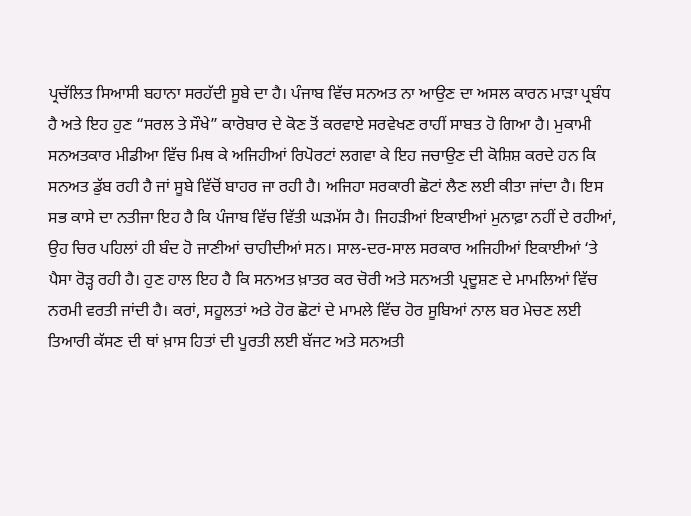ਪ੍ਰਚੱਲਿਤ ਸਿਆਸੀ ਬਹਾਨਾ ਸਰਹੱਦੀ ਸੂਬੇ ਦਾ ਹੈ। ਪੰਜਾਬ ਵਿੱਚ ਸਨਅਤ ਨਾ ਆਉਣ ਦਾ ਅਸਲ ਕਾਰਨ ਮਾੜਾ ਪ੍ਰਬੰਧ ਹੈ ਅਤੇ ਇਹ ਹੁਣ “ਸਰਲ ਤੇ ਸੌਖੇ” ਕਾਰੋਬਾਰ ਦੇ ਕੋਣ ਤੋਂ ਕਰਵਾਏ ਸਰਵੇਖਣ ਰਾਹੀਂ ਸਾਬਤ ਹੋ ਗਿਆ ਹੈ। ਮੁਕਾਮੀ ਸਨਅਤਕਾਰ ਮੀਡੀਆ ਵਿੱਚ ਮਿਥ ਕੇ ਅਜਿਹੀਆਂ ਰਿਪੋਰਟਾਂ ਲਗਵਾ ਕੇ ਇਹ ਜਚਾਉਣ ਦੀ ਕੋਸ਼ਿਸ਼ ਕਰਦੇ ਹਨ ਕਿ ਸਨਅਤ ਡੁੱਬ ਰਹੀ ਹੈ ਜਾਂ ਸੂਬੇ ਵਿੱਚੋਂ ਬਾਹਰ ਜਾ ਰਹੀ ਹੈ। ਅਜਿਹਾ ਸਰਕਾਰੀ ਛੋਟਾਂ ਲੈਣ ਲਈ ਕੀਤਾ ਜਾਂਦਾ ਹੈ। ਇਸ ਸਭ ਕਾਸੇ ਦਾ ਨਤੀਜਾ ਇਹ ਹੈ ਕਿ ਪੰਜਾਬ ਵਿੱਚ ਵਿੱਤੀ ਘੜਮੱਸ ਹੈ। ਜਿਹੜੀਆਂ ਇਕਾਈਆਂ ਮੁਨਾਫ਼ਾ ਨਹੀਂ ਦੇ ਰਹੀਆਂ, ਉਹ ਚਿਰ ਪਹਿਲਾਂ ਹੀ ਬੰਦ ਹੋ ਜਾਣੀਆਂ ਚਾਹੀਦੀਆਂ ਸਨ। ਸਾਲ-ਦਰ-ਸਾਲ ਸਰਕਾਰ ਅਜਿਹੀਆਂ ਇਕਾਈਆਂ ‘ਤੇ ਪੈਸਾ ਰੋੜ੍ਹ ਰਹੀ ਹੈ। ਹੁਣ ਹਾਲ ਇਹ ਹੈ ਕਿ ਸਨਅਤ ਖ਼ਾਤਰ ਕਰ ਚੋਰੀ ਅਤੇ ਸਨਅਤੀ ਪ੍ਰਦੂਸ਼ਣ ਦੇ ਮਾਮਲਿਆਂ ਵਿੱਚ ਨਰਮੀ ਵਰਤੀ ਜਾਂਦੀ ਹੈ। ਕਰਾਂ, ਸਹੂਲਤਾਂ ਅਤੇ ਹੋਰ ਛੋਟਾਂ ਦੇ ਮਾਮਲੇ ਵਿੱਚ ਹੋਰ ਸੂਬਿਆਂ ਨਾਲ ਬਰ ਮੇਚਣ ਲਈ ਤਿਆਰੀ ਕੱਸਣ ਦੀ ਥਾਂ ਖ਼ਾਸ ਹਿਤਾਂ ਦੀ ਪੂਰਤੀ ਲਈ ਬੱਜਟ ਅਤੇ ਸਨਅਤੀ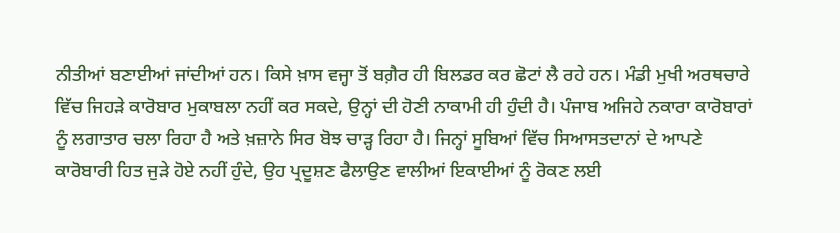ਨੀਤੀਆਂ ਬਣਾਈਆਂ ਜਾਂਦੀਆਂ ਹਨ। ਕਿਸੇ ਖ਼ਾਸ ਵਜ੍ਹਾ ਤੋਂ ਬਗ਼ੈਰ ਹੀ ਬਿਲਡਰ ਕਰ ਛੋਟਾਂ ਲੈ ਰਹੇ ਹਨ। ਮੰਡੀ ਮੁਖੀ ਅਰਥਚਾਰੇ ਵਿੱਚ ਜਿਹੜੇ ਕਾਰੋਬਾਰ ਮੁਕਾਬਲਾ ਨਹੀਂ ਕਰ ਸਕਦੇ, ਉਨ੍ਹਾਂ ਦੀ ਹੋਣੀ ਨਾਕਾਮੀ ਹੀ ਹੁੰਦੀ ਹੈ। ਪੰਜਾਬ ਅਜਿਹੇ ਨਕਾਰਾ ਕਾਰੋਬਾਰਾਂ ਨੂੰ ਲਗਾਤਾਰ ਚਲਾ ਰਿਹਾ ਹੈ ਅਤੇ ਖ਼ਜ਼ਾਨੇ ਸਿਰ ਬੋਝ ਚਾੜ੍ਹ ਰਿਹਾ ਹੈ। ਜਿਨ੍ਹਾਂ ਸੂਬਿਆਂ ਵਿੱਚ ਸਿਆਸਤਦਾਨਾਂ ਦੇ ਆਪਣੇ ਕਾਰੋਬਾਰੀ ਹਿਤ ਜੁੜੇ ਹੋਏ ਨਹੀਂ ਹੁੰਦੇ, ਉਹ ਪ੍ਰਦੂਸ਼ਣ ਫੈਲਾਉਣ ਵਾਲੀਆਂ ਇਕਾਈਆਂ ਨੂੰ ਰੋਕਣ ਲਈ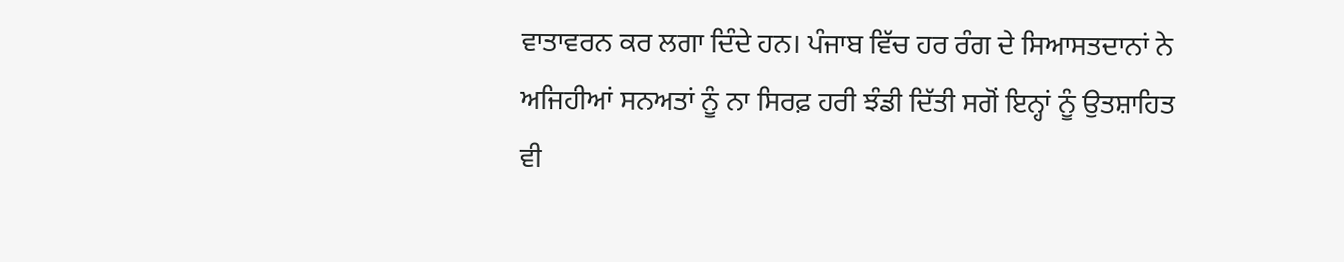ਵਾਤਾਵਰਨ ਕਰ ਲਗਾ ਦਿੰਦੇ ਹਨ। ਪੰਜਾਬ ਵਿੱਚ ਹਰ ਰੰਗ ਦੇ ਸਿਆਸਤਦਾਨਾਂ ਨੇ ਅਜਿਹੀਆਂ ਸਨਅਤਾਂ ਨੂੰ ਨਾ ਸਿਰਫ਼ ਹਰੀ ਝੰਡੀ ਦਿੱਤੀ ਸਗੋਂ ਇਨ੍ਹਾਂ ਨੂੰ ਉਤਸ਼ਾਹਿਤ ਵੀ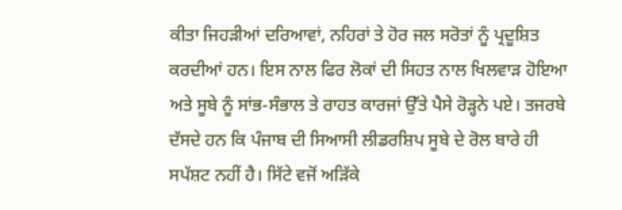ਕੀਤਾ ਜਿਹੜੀਆਂ ਦਰਿਆਵਾਂ, ਨਹਿਰਾਂ ਤੇ ਹੋਰ ਜਲ ਸਰੋਤਾਂ ਨੂੰ ਪ੍ਰਦੂਸ਼ਿਤ ਕਰਦੀਆਂ ਹਨ। ਇਸ ਨਾਲ ਫਿਰ ਲੋਕਾਂ ਦੀ ਸਿਹਤ ਨਾਲ ਖਿਲਵਾੜ ਹੋਇਆ ਅਤੇ ਸੂਬੇ ਨੂੰ ਸਾਂਭ-ਸੰਭਾਲ ਤੇ ਰਾਹਤ ਕਾਰਜਾਂ ਉੱਤੇ ਪੈਸੇ ਰੋੜ੍ਹਨੇ ਪਏ। ਤਜਰਬੇ ਦੱਸਦੇ ਹਨ ਕਿ ਪੰਜਾਬ ਦੀ ਸਿਆਸੀ ਲੀਡਰਸ਼ਿਪ ਸੂਬੇ ਦੇ ਰੋਲ ਬਾਰੇ ਹੀ ਸਪੱਸ਼ਟ ਨਹੀਂ ਹੈ। ਸਿੱਟੇ ਵਜੋਂ ਅੜਿੱਕੇ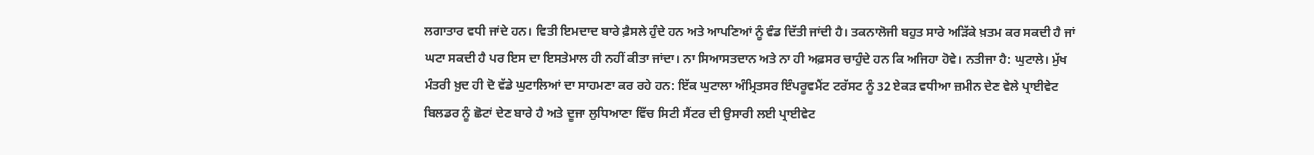ਲਗਾਤਾਰ ਵਧੀ ਜਾਂਦੇ ਹਨ। ਵਿਤੀ ਇਮਦਾਦ ਬਾਰੇ ਫ਼ੈਸਲੇ ਹੁੰਦੇ ਹਨ ਅਤੇ ਆਪਣਿਆਂ ਨੂੰ ਵੰਡ ਦਿੱਤੀ ਜਾਂਦੀ ਹੈ। ਤਕਨਾਲੋਜੀ ਬਹੁਤ ਸਾਰੇ ਅੜਿੱਕੇ ਖ਼ਤਮ ਕਰ ਸਕਦੀ ਹੈ ਜਾਂ ਘਟਾ ਸਕਦੀ ਹੈ ਪਰ ਇਸ ਦਾ ਇਸਤੇਮਾਲ ਹੀ ਨਹੀਂ ਕੀਤਾ ਜਾਂਦਾ। ਨਾ ਸਿਆਸਤਦਾਨ ਅਤੇ ਨਾ ਹੀ ਅਫ਼ਸਰ ਚਾਹੁੰਦੇ ਹਨ ਕਿ ਅਜਿਹਾ ਹੋਵੇ। ਨਤੀਜਾ ਹੈ: ਘੁਟਾਲੇ। ਮੁੱਖ ਮੰਤਰੀ ਖ਼ੁਦ ਹੀ ਦੋ ਵੱਡੇ ਘੁਟਾਲਿਆਂ ਦਾ ਸਾਹਮਣਾ ਕਰ ਰਹੇ ਹਨ: ਇੱਕ ਘੁਟਾਲਾ ਅੰਮ੍ਰਿਤਸਰ ਇੰਪਰੂਵਮੈਂਟ ਟਰੱਸਟ ਨੂੰ 32 ਏਕੜ ਵਧੀਆ ਜ਼ਮੀਨ ਦੇਣ ਵੇਲੇ ਪ੍ਰਾਈਵੇਟ ਬਿਲਡਰ ਨੂੰ ਛੋਟਾਂ ਦੇਣ ਬਾਰੇ ਹੈ ਅਤੇ ਦੂਜਾ ਲੁਧਿਆਣਾ ਵਿੱਚ ਸਿਟੀ ਸੈਂਟਰ ਦੀ ਉਸਾਰੀ ਲਈ ਪ੍ਰਾਈਵੇਟ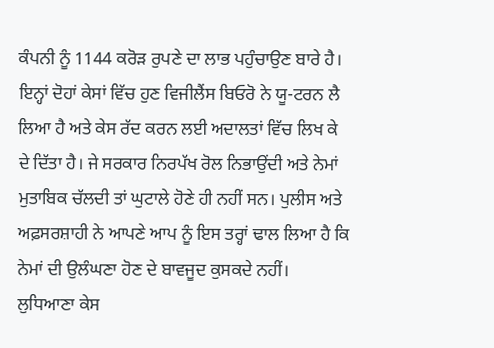ਕੰਪਨੀ ਨੂੰ 1144 ਕਰੋੜ ਰੁਪਣੇ ਦਾ ਲਾਭ ਪਹੁੰਚਾਉਣ ਬਾਰੇ ਹੈ। ਇਨ੍ਹਾਂ ਦੋਹਾਂ ਕੇਸਾਂ ਵਿੱਚ ਹੁਣ ਵਿਜੀਲੈਂਸ ਬਿਓਰੋ ਨੇ ਯੂ-ਟਰਨ ਲੈ ਲਿਆ ਹੈ ਅਤੇ ਕੇਸ ਰੱਦ ਕਰਨ ਲਈ ਅਦਾਲਤਾਂ ਵਿੱਚ ਲਿਖ ਕੇ ਦੇ ਦਿੱਤਾ ਹੈ। ਜੇ ਸਰਕਾਰ ਨਿਰਪੱਖ ਰੋਲ ਨਿਭਾਉਂਦੀ ਅਤੇ ਨੇਮਾਂ ਮੁਤਾਬਿਕ ਚੱਲਦੀ ਤਾਂ ਘੁਟਾਲੇ ਹੋਣੇ ਹੀ ਨਹੀਂ ਸਨ। ਪੁਲੀਸ ਅਤੇ ਅਫ਼ਸਰਸ਼ਾਹੀ ਨੇ ਆਪਣੇ ਆਪ ਨੂੰ ਇਸ ਤਰ੍ਹਾਂ ਢਾਲ ਲਿਆ ਹੈ ਕਿ ਨੇਮਾਂ ਦੀ ਉਲੰਘਣਾ ਹੋਣ ਦੇ ਬਾਵਜੂਦ ਕੁਸਕਦੇ ਨਹੀਂ। ਲੁਧਿਆਣਾ ਕੇਸ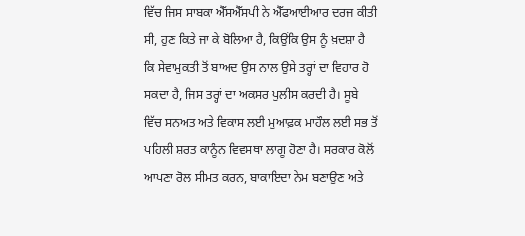ਵਿੱਚ ਜਿਸ ਸਾਬਕਾ ਐੱਸਐੱਸਪੀ ਨੇ ਐੱਫਆਈਆਰ ਦਰਜ ਕੀਤੀ ਸੀ, ਹੁਣ ਕਿਤੇ ਜਾ ਕੇ ਬੋਲਿਆ ਹੈ, ਕਿਉਂਕਿ ਉਸ ਨੂੰ ਖ਼ਦਸ਼ਾ ਹੈ ਕਿ ਸੇਵਾਮੁਕਤੀ ਤੋਂ ਬਾਅਦ ਉਸ ਨਾਲ ਉਸੇ ਤਰ੍ਹਾਂ ਦਾ ਵਿਹਾਰ ਹੋ ਸਕਦਾ ਹੈ, ਜਿਸ ਤਰ੍ਹਾਂ ਦਾ ਅਕਸਰ ਪੁਲੀਸ ਕਰਦੀ ਹੈ। ਸੂਬੇ ਵਿੱਚ ਸਨਅਤ ਅਤੇ ਵਿਕਾਸ ਲਈ ਮੁਆਫ਼ਕ ਮਾਹੌਲ ਲਈ ਸਭ ਤੋਂ ਪਹਿਲੀ ਸ਼ਰਤ ਕਾਨੂੰਨ ਵਿਵਸਥਾ ਲਾਗੂ ਹੋਣਾ ਹੈ। ਸਰਕਾਰ ਕੋਲੋਂ ਆਪਣਾ ਰੋਲ ਸੀਮਤ ਕਰਨ, ਬਾਕਾਇਦਾ ਨੇਮ ਬਣਾਉਣ ਅਤੇ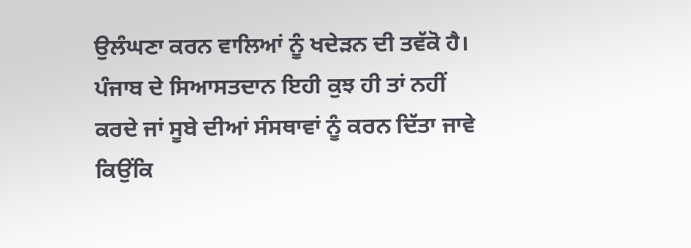ਉਲੰਘਣਾ ਕਰਨ ਵਾਲਿਆਂ ਨੂੰ ਖਦੇੜਨ ਦੀ ਤਵੱਕੋ ਹੈ। ਪੰਜਾਬ ਦੇ ਸਿਆਸਤਦਾਨ ਇਹੀ ਕੁਝ ਹੀ ਤਾਂ ਨਹੀਂ ਕਰਦੇ ਜਾਂ ਸੂਬੇ ਦੀਆਂ ਸੰਸਥਾਵਾਂ ਨੂੰ ਕਰਨ ਦਿੱਤਾ ਜਾਵੇ ਕਿਉਂਕਿ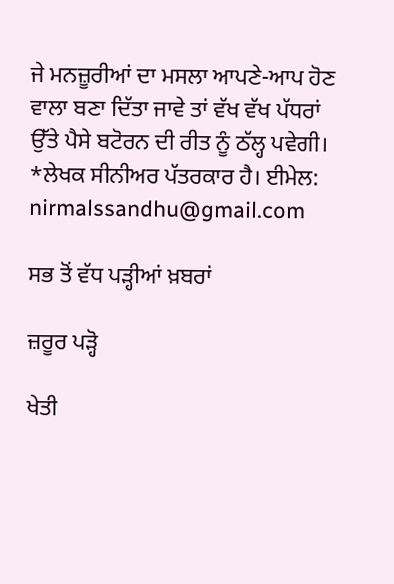ਜੇ ਮਨਜ਼ੂਰੀਆਂ ਦਾ ਮਸਲਾ ਆਪਣੇ-ਆਪ ਹੋਣ ਵਾਲਾ ਬਣਾ ਦਿੱਤਾ ਜਾਵੇ ਤਾਂ ਵੱਖ ਵੱਖ ਪੱਧਰਾਂ ਉੱਤੇ ਪੈਸੇ ਬਟੋਰਨ ਦੀ ਰੀਤ ਨੂੰ ਠੱਲ੍ਹ ਪਵੇਗੀ। *ਲੇਖਕ ਸੀਨੀਅਰ ਪੱਤਰਕਾਰ ਹੈ। ਈਮੇਲ: nirmalssandhu@gmail.com

ਸਭ ਤੋਂ ਵੱਧ ਪੜ੍ਹੀਆਂ ਖ਼ਬਰਾਂ

ਜ਼ਰੂਰ ਪੜ੍ਹੋ

ਖੇਤੀ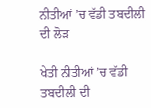ਨੀਤੀਆਂ ’ਚ ਵੱਡੀ ਤਬਦੀਲੀ ਦੀ ਲੋੜ

ਖੇਤੀ ਨੀਤੀਆਂ ’ਚ ਵੱਡੀ ਤਬਦੀਲੀ ਦੀ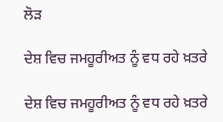ਲੋੜ

ਦੇਸ਼ ਵਿਚ ਜਮਹੂਰੀਅਤ ਨੂੰ ਵਧ ਰਹੇ ਖ਼ਤਰੇ

ਦੇਸ਼ ਵਿਚ ਜਮਹੂਰੀਅਤ ਨੂੰ ਵਧ ਰਹੇ ਖ਼ਤਰੇ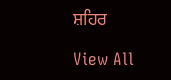ਸ਼ਹਿਰ

View All